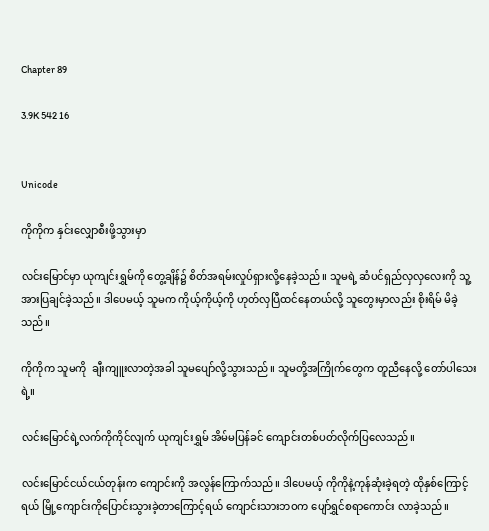Chapter 89

3.9K 542 16


Unicode

ကိုကိုက နှင်းလျှောစီးဖို့သွားမှာ

လင်းမြောင်မှာ ယုကျင်းရွှမ်ကို တွေ့ချိန်၌ စိတ်အရမ်းလှုပ်ရှားလို့နေခဲ့သည်။ သူမရဲ့ ဆံပင်ရှည်လှလှလေးကို သူ့အားပြချင်ခဲ့သည်။ ဒါပေမယ့် သူမက ကိုယ့်ကိုယ့်ကို ဟုတ်လှပြီထင်နေတယ်လို့ သူတွေးမှာလည်း စိုးရိမ် မိခဲ့သည်။

ကိုကိုက သူမကို  ချီးကျူးလာတဲ့အခါ သူမပျော်လို့သွားသည်။ သူမတို့အကြိုက်တွေက တူညီနေလို့ တော်ပါသေးရဲ့။

လင်းမြောင်ရဲ့လက်ကိုကိုင်လျက် ယုကျင်းရွှမ် အိမ်မပြန်ခင် ကျောင်းတစ်ပတ်လိုက်ပြလေသည်။

လင်းမြောင်ငယ်ငယ်တုန်းက ကျောင်းကို အလွန်ကြောက်သည်။ ဒါပေမယ့် ကိုကိုနဲ့ကုန်ဆုံးခဲ့ရတဲ့ ထိုနှစ်ကြောင့်ရယ် မြို့ကျောင်းကိုပြောင်းသွားခဲ့တာကြောင့်ရယ် ကျောင်းသားဘဝက ပျော်ရွှင်စရာကောင်း လာခဲ့သည်။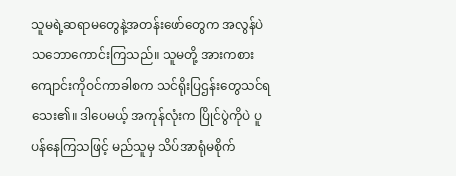သူမရဲ့ဆရာမတွေနဲ့အတန်းဖော်တွေက အလွန်ပဲသဘောကောင်းကြသည်။ သူမတို့ အားကစားကျောင်းကိုဝင်ကာခါစက သင်ရိုးပြဌန်းတွေသင်ရသေး၏။ ဒါပေမယ့် အကုန်လုံးက ပြိုင်ပွဲကိုပဲ ပူပန်နေကြသဖြင့် မည်သူမှ သိပ်အာရုံမစိုက်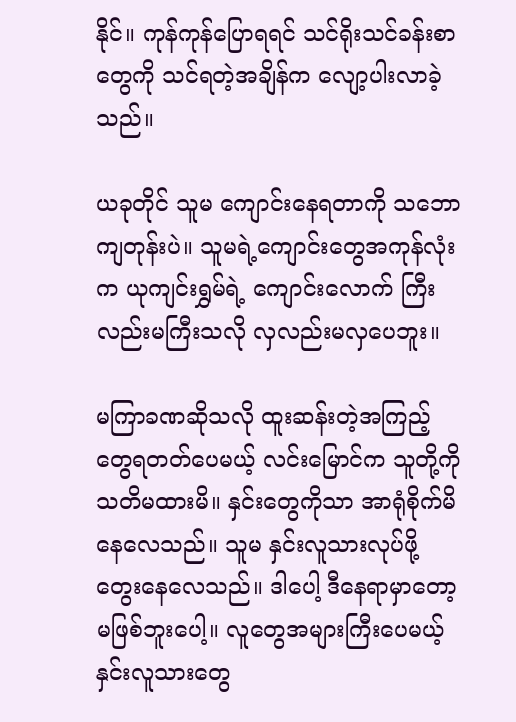နိုင်။ ကုန်ကုန်ပြောရရင် သင်ရိုးသင်ခန်းစာတွေကို သင်ရတဲ့အချိန်က လျော့ပါးလာခဲ့သည်။

ယခုတိုင် သူမ ကျောင်းနေရတာကို သဘောကျတုန်းပဲ။ သူမရဲ့ကျောင်းတွေအကုန်လုံးက ယုကျင်းရွှမ်ရဲ့ ကျောင်းလောက် ကြီးလည်းမကြီးသလို လှလည်းမလှပေဘူး။

မကြာခဏဆိုသလို ထူးဆန်းတဲ့အကြည့်တွေရတတ်ပေမယ့် လင်းမြောင်က သူတို့ကို သတိမထားမိ။ နှင်းတွေကိုသာ အာရုံစိုက်မိနေလေသည်။ သူမ နှင်းလူသားလုပ်ဖို့ တွေးနေလေသည်။ ဒါပေါ့ ဒီနေရာမှာတော့ မဖြစ်ဘူးပေါ့။ လူတွေအများကြီးပေမယ့် နှင်းလူသားတွေ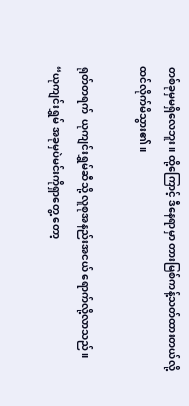တစ်ခုမှမရှိလေဘူး။ ထို့ကြောင့် ဒီနေရာမှာ တားမြစ်ကန့်သတ်ထားတယ်လို့ ထင်လိုက်မိသွား၏။

ရုတ်တရက်  ယုကျင်းရွှမ်ဆီသို့ လူစုအနည်းအငယ် ရောက်လို့လာသည်။ “ယုကျင်းရွှမ် အခုမှပဲမင်းကိုရှာတွေ့ တော့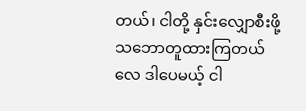တယ်၊ ငါတို့ နှင်းလျှောစီးဖို့ သဘောတူထားကြတယ်လေ ဒါပေမယ့် ငါ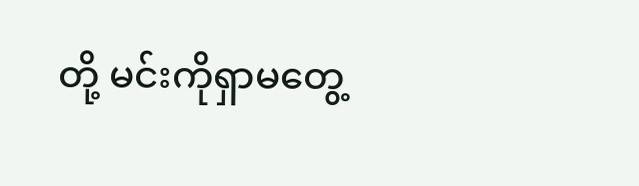တို့ မင်းကိုရှာမတွေ့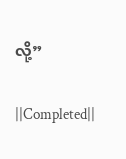လို့”

||Completed||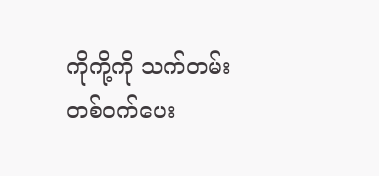ကိုကို့ကို သက်တမ်းတစ်ဝက်ပေး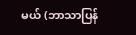မယ် (ဘာသာပြန်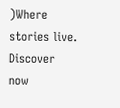)Where stories live. Discover now